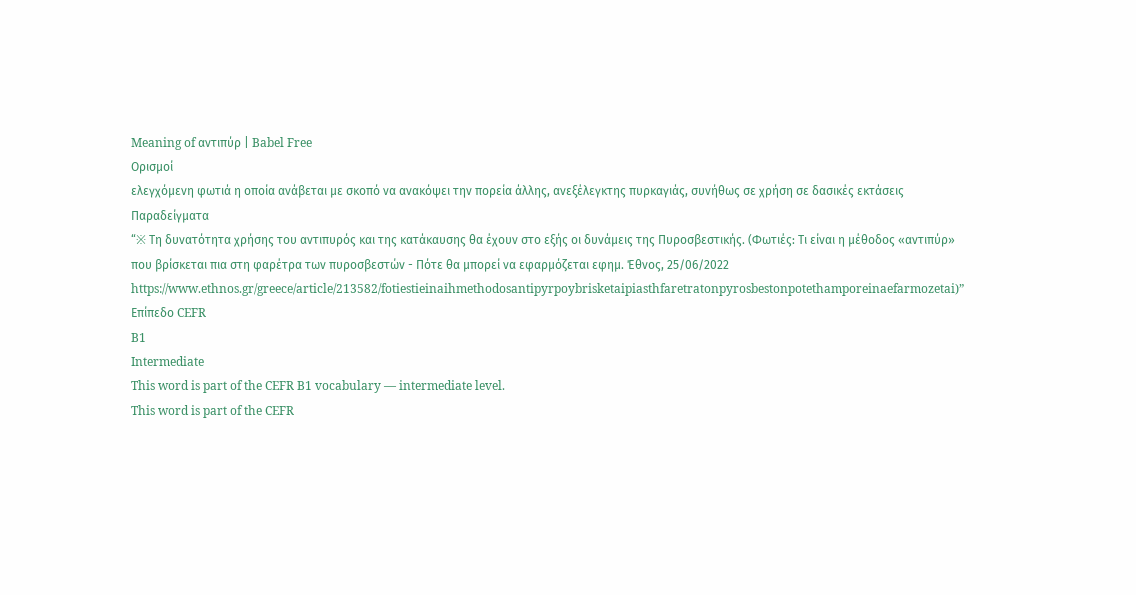Meaning of αντιπύρ | Babel Free
Ορισμοί
ελεγχόμενη φωτιά η οποία ανάβεται με σκοπό να ανακόψει την πορεία άλλης, ανεξέλεγκτης πυρκαγιάς, συνήθως σε χρήση σε δασικές εκτάσεις
Παραδείγματα
“※ Τη δυνατότητα χρήσης του αντιπυρός και της κατάκαυσης θα έχουν στο εξής οι δυνάμεις της Πυροσβεστικής. (Φωτιές: Τι είναι η μέθοδος «αντιπύρ» που βρίσκεται πια στη φαρέτρα των πυροσβεστών - Πότε θα μπορεί να εφαρμόζεται εφημ. Έθνος, 25/06/2022 https://www.ethnos.gr/greece/article/213582/fotiestieinaihmethodosantipyrpoybrisketaipiasthfaretratonpyrosbestonpotethamporeinaefarmozetai)”
Επίπεδο CEFR
B1
Intermediate
This word is part of the CEFR B1 vocabulary — intermediate level.
This word is part of the CEFR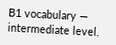B1 vocabulary — intermediate level.